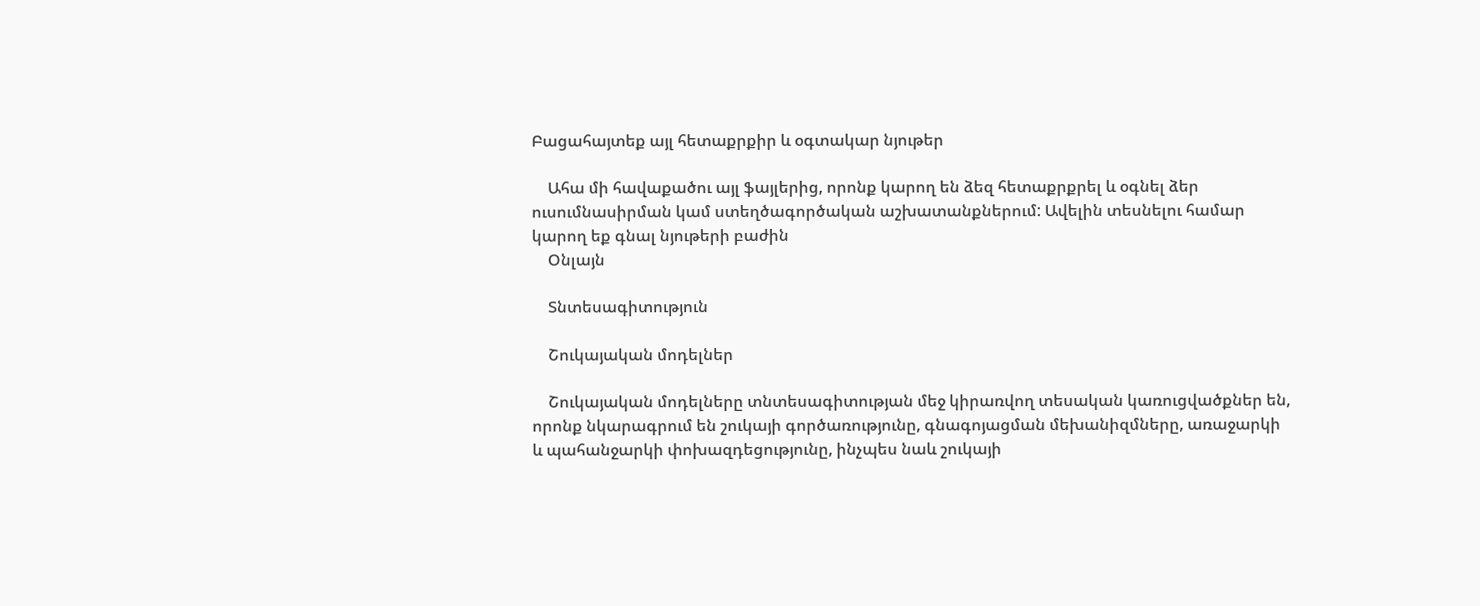Բացահայտեք այլ հետաքրքիր և օգտակար նյութեր

    Ահա մի հավաքածու այլ ֆայլերից, որոնք կարող են ձեզ հետաքրքրել և օգնել ձեր ուսումնասիրման կամ ստեղծագործական աշխատանքներում: Ավելին տեսնելու համար կարող եք գնալ նյութերի բաժին
    Օնլայն

    Տնտեսագիտություն

    Շուկայական մոդելներ

    Շուկայական մոդելները տնտեսագիտության մեջ կիրառվող տեսական կառուցվածքներ են, որոնք նկարագրում են շուկայի գործառությունը, գնագոյացման մեխանիզմները, առաջարկի և պահանջարկի փոխազդեցությունը, ինչպես նաև շուկայի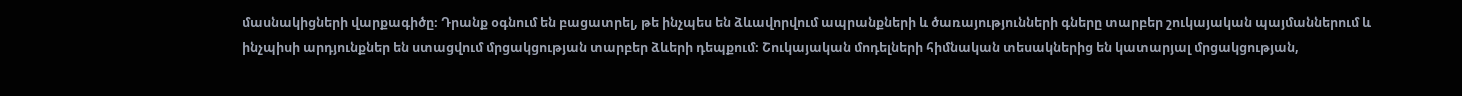մասնակիցների վարքագիծը։ Դրանք օգնում են բացատրել, թե ինչպես են ձևավորվում ապրանքների և ծառայությունների գները տարբեր շուկայական պայմաններում և ինչպիսի արդյունքներ են ստացվում մրցակցության տարբեր ձևերի դեպքում։ Շուկայական մոդելների հիմնական տեսակներից են կատարյալ մրցակցության,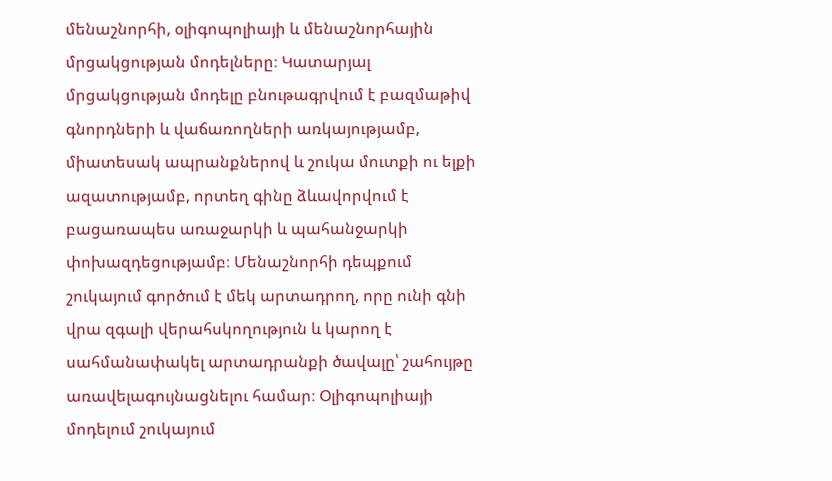մենաշնորհի, օլիգոպոլիայի և մենաշնորհային մրցակցության մոդելները։ Կատարյալ մրցակցության մոդելը բնութագրվում է բազմաթիվ գնորդների և վաճառողների առկայությամբ, միատեսակ ապրանքներով և շուկա մուտքի ու ելքի ազատությամբ, որտեղ գինը ձևավորվում է բացառապես առաջարկի և պահանջարկի փոխազդեցությամբ։ Մենաշնորհի դեպքում շուկայում գործում է մեկ արտադրող, որը ունի գնի վրա զգալի վերահսկողություն և կարող է սահմանափակել արտադրանքի ծավալը՝ շահույթը առավելագույնացնելու համար։ Օլիգոպոլիայի մոդելում շուկայում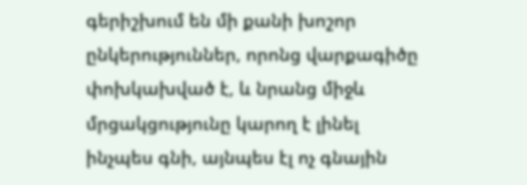գերիշխում են մի քանի խոշոր ընկերություններ, որոնց վարքագիծը փոխկախված է, և նրանց միջև մրցակցությունը կարող է լինել ինչպես գնի, այնպես էլ ոչ գնային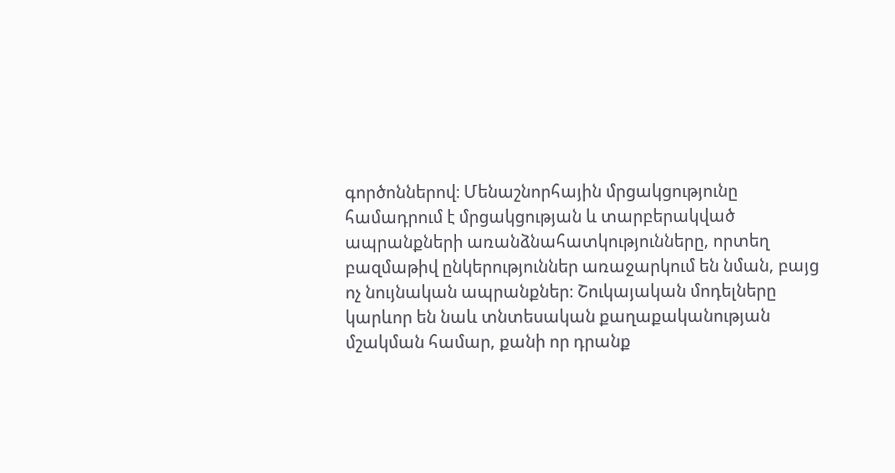գործոններով։ Մենաշնորհային մրցակցությունը համադրում է մրցակցության և տարբերակված ապրանքների առանձնահատկությունները, որտեղ բազմաթիվ ընկերություններ առաջարկում են նման, բայց ոչ նույնական ապրանքներ։ Շուկայական մոդելները կարևոր են նաև տնտեսական քաղաքականության մշակման համար, քանի որ դրանք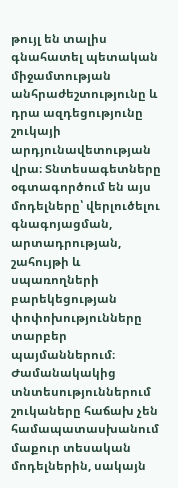թույլ են տալիս գնահատել պետական միջամտության անհրաժեշտությունը և դրա ազդեցությունը շուկայի արդյունավետության վրա։ Տնտեսագետները օգտագործում են այս մոդելները՝ վերլուծելու գնագոյացման, արտադրության, շահույթի և սպառողների բարեկեցության փոփոխությունները տարբեր պայմաններում։ Ժամանակակից տնտեսություններում շուկաները հաճախ չեն համապատասխանում մաքուր տեսական մոդելներին, սակայն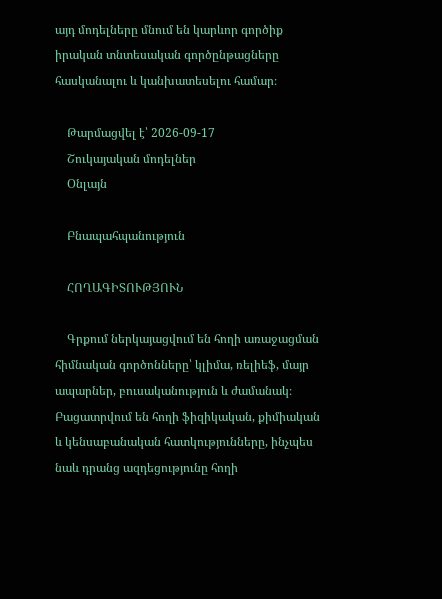այդ մոդելները մնում են կարևոր գործիք իրական տնտեսական գործընթացները հասկանալու և կանխատեսելու համար։

    Թարմացվել է՝ 2026-09-17
    Շուկայական մոդելներ
    Օնլայն

    Բնապահպանություն

    ՀՈՂԱԳԻՏՈՒԹՅՈՒՆ

    Գրքում ներկայացվում են հողի առաջացման հիմնական գործոնները՝ կլիմա, ռելիեֆ, մայր ապարներ, բուսականություն և ժամանակ։ Բացատրվում են հողի ֆիզիկական, քիմիական և կենսաբանական հատկությունները, ինչպես նաև դրանց ազդեցությունը հողի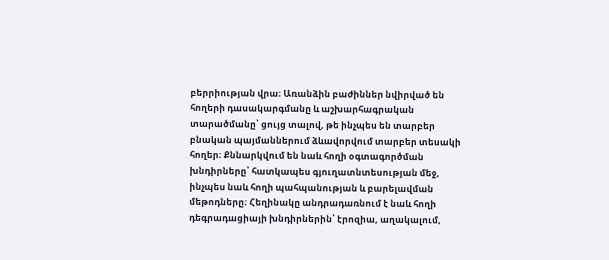բերրիության վրա։ Առանձին բաժիններ նվիրված են հողերի դասակարգմանը և աշխարհագրական տարածմանը՝ ցույց տալով, թե ինչպես են տարբեր բնական պայմաններում ձևավորվում տարբեր տեսակի հողեր։ Քննարկվում են նաև հողի օգտագործման խնդիրները՝ հատկապես գյուղատնտեսության մեջ, ինչպես նաև հողի պահպանության և բարելավման մեթոդները։ Հեղինակը անդրադառնում է նաև հողի դեգրադացիայի խնդիրներին՝ էրոզիա, աղակալում,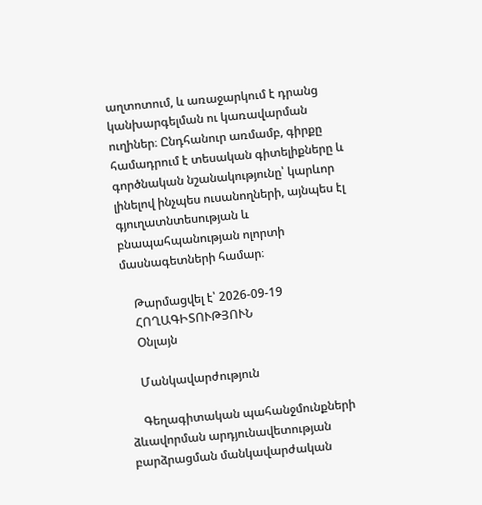աղտոտում, և առաջարկում է դրանց կանխարգելման ու կառավարման ուղիներ։ Ընդհանուր առմամբ, գիրքը համադրում է տեսական գիտելիքները և գործնական նշանակությունը՝ կարևոր լինելով ինչպես ուսանողների, այնպես էլ գյուղատնտեսության և բնապահպանության ոլորտի մասնագետների համար։

    Թարմացվել է՝ 2026-09-19
    ՀՈՂԱԳԻՏՈՒԹՅՈՒՆ
    Օնլայն

    Մանկավարժություն

    Գեղագիտական պահանջմունքների ձևավորման արդյունավետության բարձրացման մանկավարժական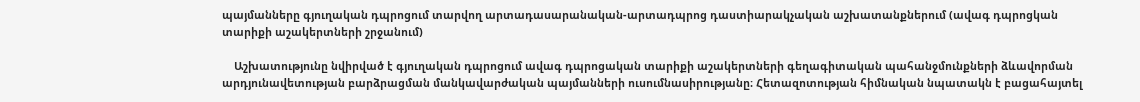պայմանները գյուղական դպրոցում տարվող արտադասարանական-արտադպրոց դաստիարակչական աշխատանքներում (ավագ դպրոցկան տարիքի աշակերտների շրջանում)

    Աշխատությունը նվիրված է գյուղական դպրոցում ավագ դպրոցական տարիքի աշակերտների գեղագիտական պահանջմունքների ձևավորման արդյունավետության բարձրացման մանկավարժական պայմանների ուսումնասիրությանը։ Հետազոտության հիմնական նպատակն է բացահայտել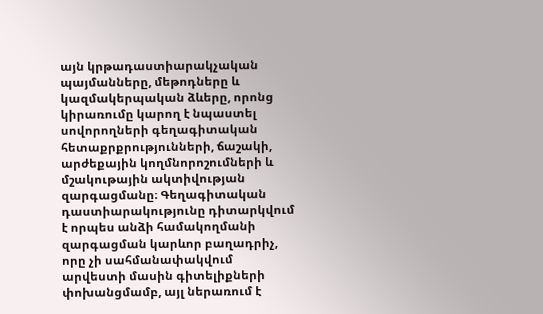այն կրթադաստիարակչական պայմանները, մեթոդները և կազմակերպական ձևերը, որոնց կիրառումը կարող է նպաստել սովորողների գեղագիտական հետաքրքրությունների, ճաշակի, արժեքային կողմնորոշումների և մշակութային ակտիվության զարգացմանը։ Գեղագիտական դաստիարակությունը դիտարկվում է որպես անձի համակողմանի զարգացման կարևոր բաղադրիչ, որը չի սահմանափակվում արվեստի մասին գիտելիքների փոխանցմամբ, այլ ներառում է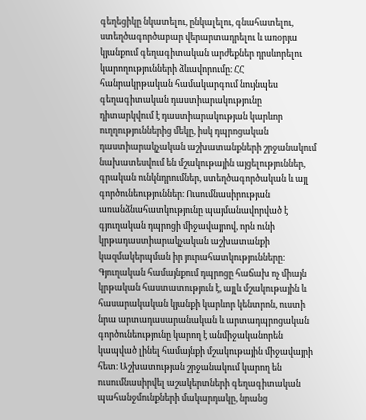գեղեցիկը նկատելու, ընկալելու, գնահատելու, ստեղծագործաբար վերարտադրելու և առօրյա կյանքում գեղագիտական արժեքներ դրսևորելու կարողությունների ձևավորումը։ ՀՀ հանրակրթական համակարգում նույնպես գեղագիտական դաստիարակությունը դիտարկվում է դաստիարակության կարևոր ուղղություններից մեկը, իսկ դպրոցական դաստիարակչական աշխատանքների շրջանակում նախատեսվում են մշակութային այցելություններ, գրական ունկնդրումներ, ստեղծագործական և այլ գործունեություններ։ Ուսումնասիրության առանձնահատկությունը պայմանավորված է գյուղական դպրոցի միջավայրով, որն ունի կրթադաստիարակչական աշխատանքի կազմակերպման իր յուրահատկությունները։ Գյուղական համայնքում դպրոցը հաճախ ոչ միայն կրթական հաստատություն է, այլև մշակութային և հասարակական կյանքի կարևոր կենտրոն, ուստի նրա արտադասարանական և արտադպրոցական գործունեությունը կարող է անմիջականորեն կապված լինել համայնքի մշակութային միջավայրի հետ։ Աշխատության շրջանակում կարող են ուսումնասիրվել աշակերտների գեղագիտական պահանջմունքների մակարդակը, նրանց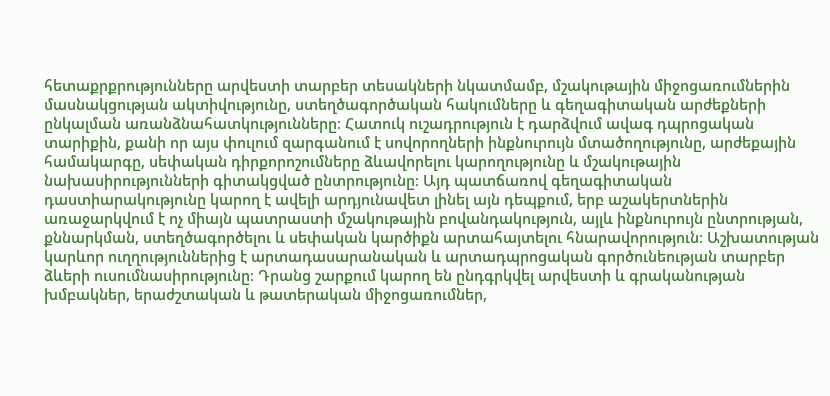հետաքրքրությունները արվեստի տարբեր տեսակների նկատմամբ, մշակութային միջոցառումներին մասնակցության ակտիվությունը, ստեղծագործական հակումները և գեղագիտական արժեքների ընկալման առանձնահատկությունները։ Հատուկ ուշադրություն է դարձվում ավագ դպրոցական տարիքին, քանի որ այս փուլում զարգանում է սովորողների ինքնուրույն մտածողությունը, արժեքային համակարգը, սեփական դիրքորոշումները ձևավորելու կարողությունը և մշակութային նախասիրությունների գիտակցված ընտրությունը։ Այդ պատճառով գեղագիտական դաստիարակությունը կարող է ավելի արդյունավետ լինել այն դեպքում, երբ աշակերտներին առաջարկվում է ոչ միայն պատրաստի մշակութային բովանդակություն, այլև ինքնուրույն ընտրության, քննարկման, ստեղծագործելու և սեփական կարծիքն արտահայտելու հնարավորություն։ Աշխատության կարևոր ուղղություններից է արտադասարանական և արտադպրոցական գործունեության տարբեր ձևերի ուսումնասիրությունը։ Դրանց շարքում կարող են ընդգրկվել արվեստի և գրականության խմբակներ, երաժշտական և թատերական միջոցառումներ,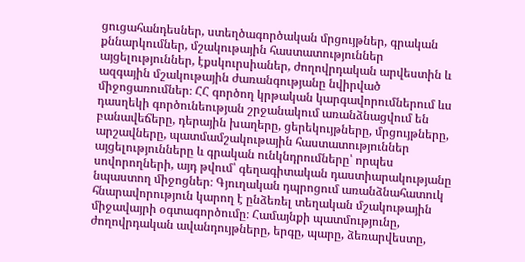ցուցահանդեսներ, ստեղծագործական մրցույթներ, գրական քննարկումներ, մշակութային հաստատություններ այցելություններ, էքսկուրսիաներ, ժողովրդական արվեստին և ազգային մշակութային ժառանգությանը նվիրված միջոցառումներ։ ՀՀ գործող կրթական կարգավորումներում ևս դասղեկի գործունեության շրջանակում առանձնացվում են բանավեճերը, դերային խաղերը, ցերեկույթները, մրցույթները, արշավները, պատմամշակութային հաստատություններ այցելությունները և գրական ունկնդրումները՝ որպես սովորողների, այդ թվում՝ գեղագիտական դաստիարակությանը նպաստող միջոցներ։ Գյուղական դպրոցում առանձնահատուկ հնարավորություն կարող է ընձեռել տեղական մշակութային միջավայրի օգտագործումը։ Համայնքի պատմությունը, ժողովրդական ավանդույթները, երգը, պարը, ձեռարվեստը,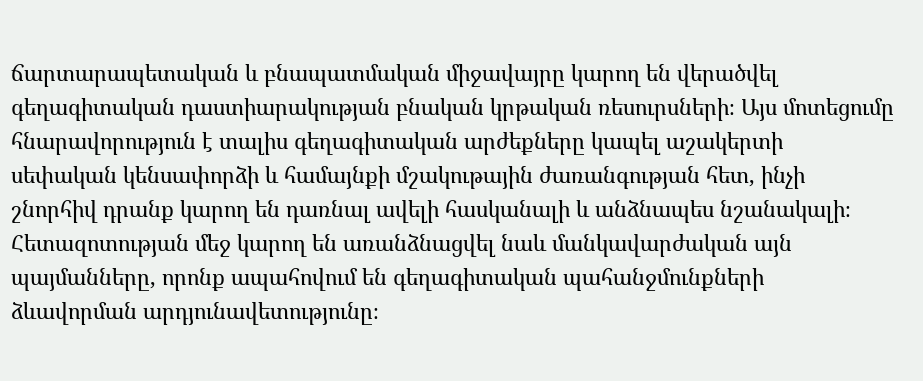ճարտարապետական և բնապատմական միջավայրը կարող են վերածվել գեղագիտական դաստիարակության բնական կրթական ռեսուրսների։ Այս մոտեցումը հնարավորություն է տալիս գեղագիտական արժեքները կապել աշակերտի սեփական կենսափորձի և համայնքի մշակութային ժառանգության հետ, ինչի շնորհիվ դրանք կարող են դառնալ ավելի հասկանալի և անձնապես նշանակալի։ Հետազոտության մեջ կարող են առանձնացվել նաև մանկավարժական այն պայմանները, որոնք ապահովում են գեղագիտական պահանջմունքների ձևավորման արդյունավետությունը։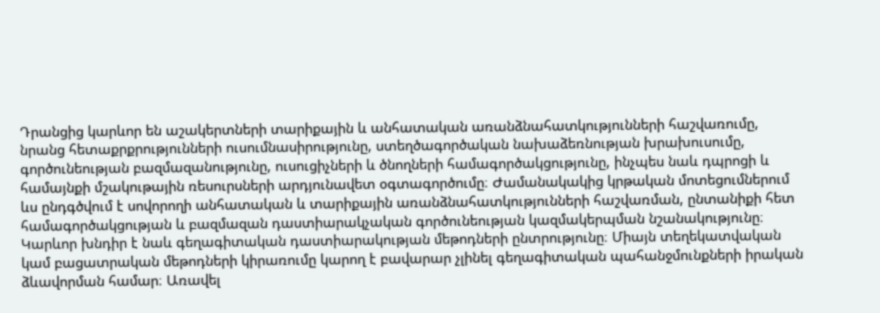Դրանցից կարևոր են աշակերտների տարիքային և անհատական առանձնահատկությունների հաշվառումը, նրանց հետաքրքրությունների ուսումնասիրությունը, ստեղծագործական նախաձեռնության խրախուսումը, գործունեության բազմազանությունը, ուսուցիչների և ծնողների համագործակցությունը, ինչպես նաև դպրոցի և համայնքի մշակութային ռեսուրսների արդյունավետ օգտագործումը։ Ժամանակակից կրթական մոտեցումներում ևս ընդգծվում է սովորողի անհատական և տարիքային առանձնահատկությունների հաշվառման, ընտանիքի հետ համագործակցության և բազմազան դաստիարակչական գործունեության կազմակերպման նշանակությունը։ Կարևոր խնդիր է նաև գեղագիտական դաստիարակության մեթոդների ընտրությունը։ Միայն տեղեկատվական կամ բացատրական մեթոդների կիրառումը կարող է բավարար չլինել գեղագիտական պահանջմունքների իրական ձևավորման համար։ Առավել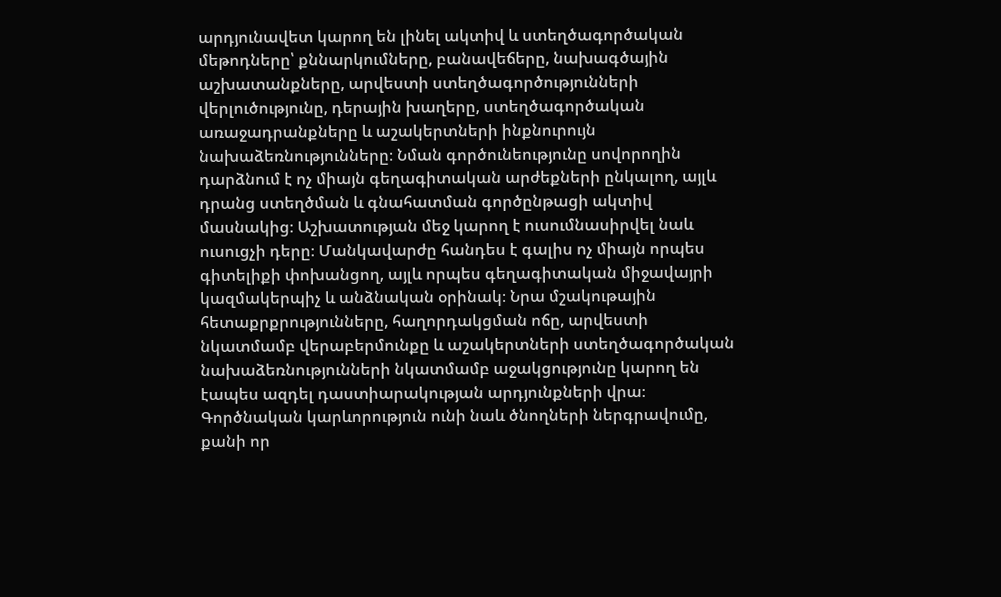արդյունավետ կարող են լինել ակտիվ և ստեղծագործական մեթոդները՝ քննարկումները, բանավեճերը, նախագծային աշխատանքները, արվեստի ստեղծագործությունների վերլուծությունը, դերային խաղերը, ստեղծագործական առաջադրանքները և աշակերտների ինքնուրույն նախաձեռնությունները։ Նման գործունեությունը սովորողին դարձնում է ոչ միայն գեղագիտական արժեքների ընկալող, այլև դրանց ստեղծման և գնահատման գործընթացի ակտիվ մասնակից։ Աշխատության մեջ կարող է ուսումնասիրվել նաև ուսուցչի դերը։ Մանկավարժը հանդես է գալիս ոչ միայն որպես գիտելիքի փոխանցող, այլև որպես գեղագիտական միջավայրի կազմակերպիչ և անձնական օրինակ։ Նրա մշակութային հետաքրքրությունները, հաղորդակցման ոճը, արվեստի նկատմամբ վերաբերմունքը և աշակերտների ստեղծագործական նախաձեռնությունների նկատմամբ աջակցությունը կարող են էապես ազդել դաստիարակության արդյունքների վրա։ Գործնական կարևորություն ունի նաև ծնողների ներգրավումը, քանի որ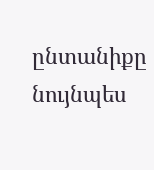ընտանիքը նույնպես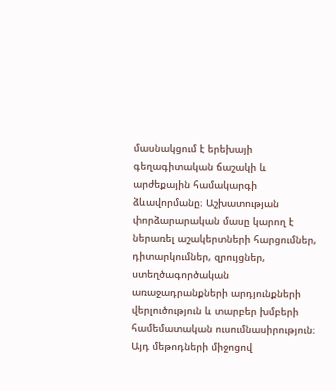մասնակցում է երեխայի գեղագիտական ճաշակի և արժեքային համակարգի ձևավորմանը։ Աշխատության փորձարարական մասը կարող է ներառել աշակերտների հարցումներ, դիտարկումներ, զրույցներ, ստեղծագործական առաջադրանքների արդյունքների վերլուծություն և տարբեր խմբերի համեմատական ուսումնասիրություն։ Այդ մեթոդների միջոցով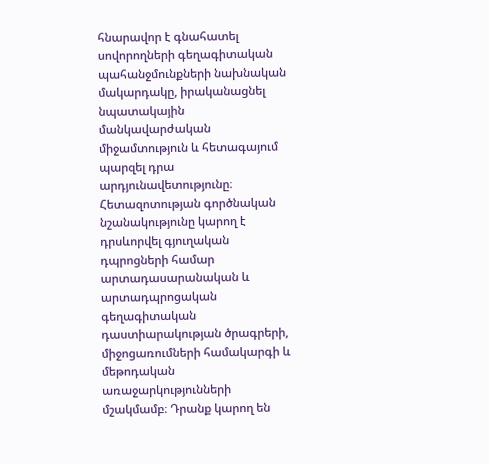հնարավոր է գնահատել սովորողների գեղագիտական պահանջմունքների նախնական մակարդակը, իրականացնել նպատակային մանկավարժական միջամտություն և հետագայում պարզել դրա արդյունավետությունը։ Հետազոտության գործնական նշանակությունը կարող է դրսևորվել գյուղական դպրոցների համար արտադասարանական և արտադպրոցական գեղագիտական դաստիարակության ծրագրերի, միջոցառումների համակարգի և մեթոդական առաջարկությունների մշակմամբ։ Դրանք կարող են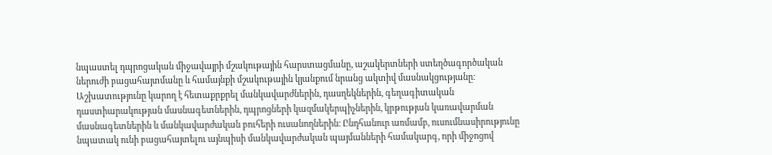նպաստել դպրոցական միջավայրի մշակութային հարստացմանը, աշակերտների ստեղծագործական ներուժի բացահայտմանը և համայնքի մշակութային կյանքում նրանց ակտիվ մասնակցությանը։ Աշխատությունը կարող է հետաքրքրել մանկավարժներին, դասղեկներին, գեղագիտական դաստիարակության մասնագետներին, դպրոցների կազմակերպիչներին, կրթության կառավարման մասնագետներին և մանկավարժական բուհերի ուսանողներին։ Ընդհանուր առմամբ, ուսումնասիրությունը նպատակ ունի բացահայտելու այնպիսի մանկավարժական պայմանների համակարգ, որի միջոցով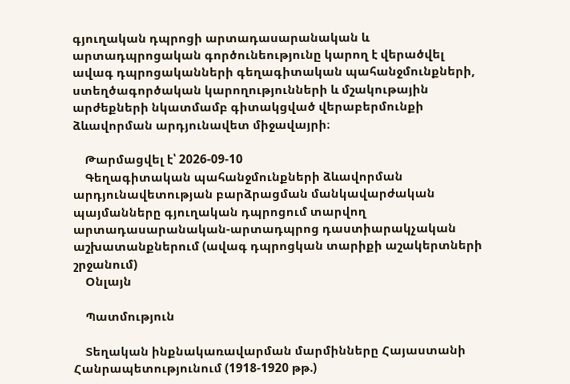գյուղական դպրոցի արտադասարանական և արտադպրոցական գործունեությունը կարող է վերածվել ավագ դպրոցականների գեղագիտական պահանջմունքների, ստեղծագործական կարողությունների և մշակութային արժեքների նկատմամբ գիտակցված վերաբերմունքի ձևավորման արդյունավետ միջավայրի։

    Թարմացվել է՝ 2026-09-10
    Գեղագիտական պահանջմունքների ձևավորման արդյունավետության բարձրացման մանկավարժական պայմանները գյուղական դպրոցում տարվող արտադասարանական-արտադպրոց դաստիարակչական աշխատանքներում (ավագ դպրոցկան տարիքի աշակերտների շրջանում)
    Օնլայն

    Պատմություն

    Տեղական ինքնակառավարման մարմինները Հայաստանի Հանրապետությունում (1918-1920 թթ.)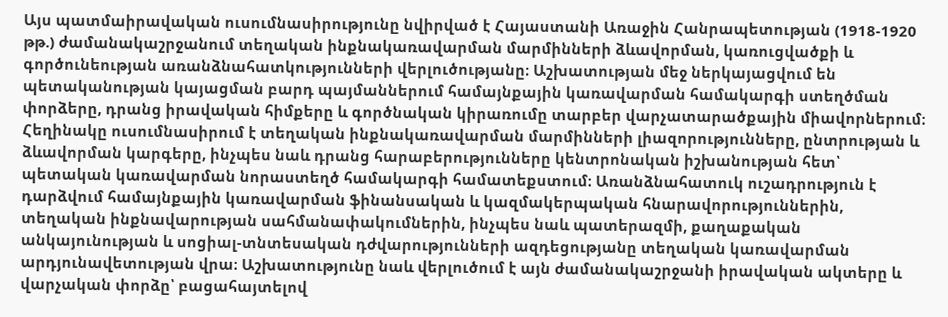Այս պատմաիրավական ուսումնասիրությունը նվիրված է Հայաստանի Առաջին Հանրապետության (1918-1920 թթ.) ժամանակաշրջանում տեղական ինքնակառավարման մարմինների ձևավորման, կառուցվածքի և գործունեության առանձնահատկությունների վերլուծությանը։ Աշխատության մեջ ներկայացվում են պետականության կայացման բարդ պայմաններում համայնքային կառավարման համակարգի ստեղծման փորձերը, դրանց իրավական հիմքերը և գործնական կիրառումը տարբեր վարչատարածքային միավորներում։ Հեղինակը ուսումնասիրում է տեղական ինքնակառավարման մարմինների լիազորությունները, ընտրության և ձևավորման կարգերը, ինչպես նաև դրանց հարաբերությունները կենտրոնական իշխանության հետ՝ պետական կառավարման նորաստեղծ համակարգի համատեքստում։ Առանձնահատուկ ուշադրություն է դարձվում համայնքային կառավարման ֆինանսական և կազմակերպական հնարավորություններին, տեղական ինքնավարության սահմանափակումներին, ինչպես նաև պատերազմի, քաղաքական անկայունության և սոցիալ-տնտեսական դժվարությունների ազդեցությանը տեղական կառավարման արդյունավետության վրա։ Աշխատությունը նաև վերլուծում է այն ժամանակաշրջանի իրավական ակտերը և վարչական փորձը՝ բացահայտելով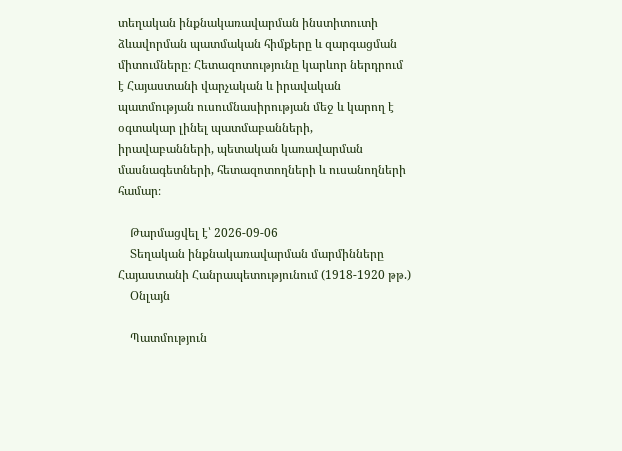տեղական ինքնակառավարման ինստիտուտի ձևավորման պատմական հիմքերը և զարգացման միտումները։ Հետազոտությունը կարևոր ներդրում է Հայաստանի վարչական և իրավական պատմության ուսումնասիրության մեջ և կարող է օգտակար լինել պատմաբանների, իրավաբանների, պետական կառավարման մասնագետների, հետազոտողների և ուսանողների համար։

    Թարմացվել է՝ 2026-09-06
    Տեղական ինքնակառավարման մարմինները Հայաստանի Հանրապետությունում (1918-1920 թթ.)
    Օնլայն

    Պատմություն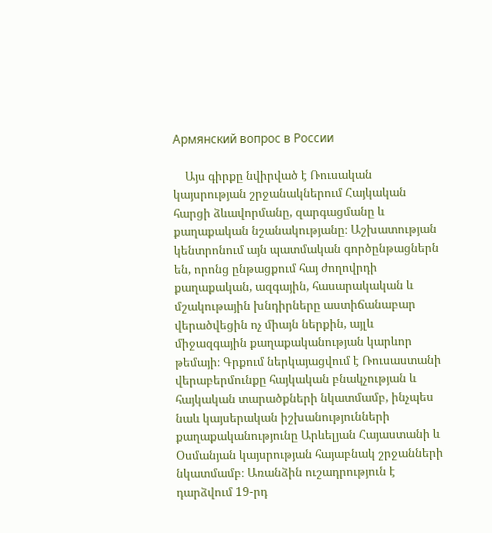Армянский вопрос в России

    Այս գիրքը նվիրված է Ռուսական կայսրության շրջանակներում Հայկական հարցի ձևավորմանը, զարգացմանը և քաղաքական նշանակությանը։ Աշխատության կենտրոնում այն պատմական գործընթացներն են, որոնց ընթացքում հայ ժողովրդի քաղաքական, ազգային, հասարակական և մշակութային խնդիրները աստիճանաբար վերածվեցին ոչ միայն ներքին, այլև միջազգային քաղաքականության կարևոր թեմայի։ Գրքում ներկայացվում է Ռուսաստանի վերաբերմունքը հայկական բնակչության և հայկական տարածքների նկատմամբ, ինչպես նաև կայսերական իշխանությունների քաղաքականությունը Արևելյան Հայաստանի և Օսմանյան կայսրության հայաբնակ շրջանների նկատմամբ։ Առանձին ուշադրություն է դարձվում 19-րդ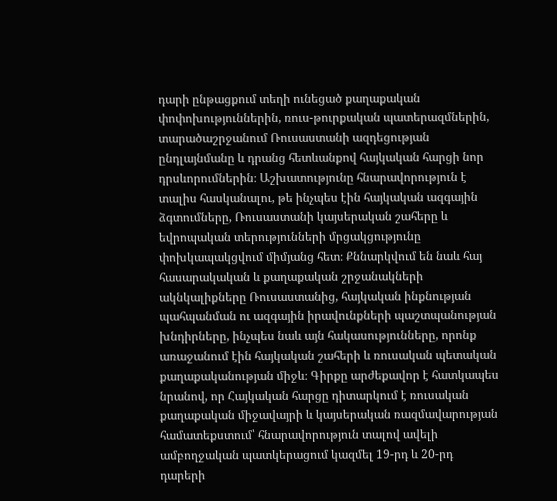դարի ընթացքում տեղի ունեցած քաղաքական փոփոխություններին, ռուս-թուրքական պատերազմներին, տարածաշրջանում Ռուսաստանի ազդեցության ընդլայնմանը և դրանց հետևանքով հայկական հարցի նոր դրսևորումներին։ Աշխատությունը հնարավորություն է տալիս հասկանալու, թե ինչպես էին հայկական ազգային ձգտումները, Ռուսաստանի կայսերական շահերը և եվրոպական տերությունների մրցակցությունը փոխկապակցվում միմյանց հետ։ Քննարկվում են նաև հայ հասարակական և քաղաքական շրջանակների ակնկալիքները Ռուսաստանից, հայկական ինքնության պահպանման ու ազգային իրավունքների պաշտպանության խնդիրները, ինչպես նաև այն հակասությունները, որոնք առաջանում էին հայկական շահերի և ռուսական պետական քաղաքականության միջև։ Գիրքը արժեքավոր է հատկապես նրանով, որ Հայկական հարցը դիտարկում է ռուսական քաղաքական միջավայրի և կայսերական ռազմավարության համատեքստում՝ հնարավորություն տալով ավելի ամբողջական պատկերացում կազմել 19-րդ և 20-րդ դարերի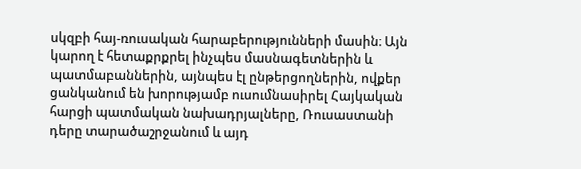սկզբի հայ-ռուսական հարաբերությունների մասին։ Այն կարող է հետաքրքրել ինչպես մասնագետներին և պատմաբաններին, այնպես էլ ընթերցողներին, ովքեր ցանկանում են խորությամբ ուսումնասիրել Հայկական հարցի պատմական նախադրյալները, Ռուսաստանի դերը տարածաշրջանում և այդ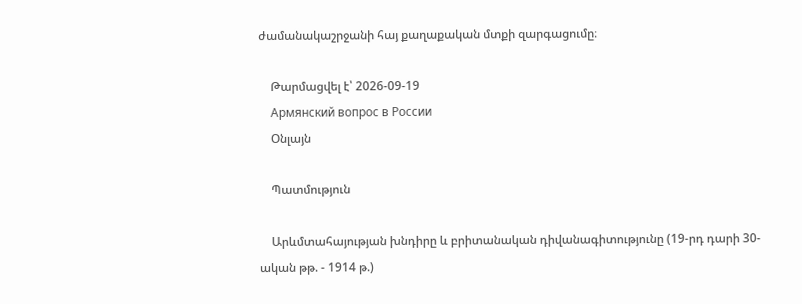ժամանակաշրջանի հայ քաղաքական մտքի զարգացումը։

    Թարմացվել է՝ 2026-09-19
    Армянский вопрос в России
    Օնլայն

    Պատմություն

    Արևմտահայության խնդիրը և բրիտանական դիվանագիտությունը (19-րդ դարի 30-ական թթ. - 1914 թ.)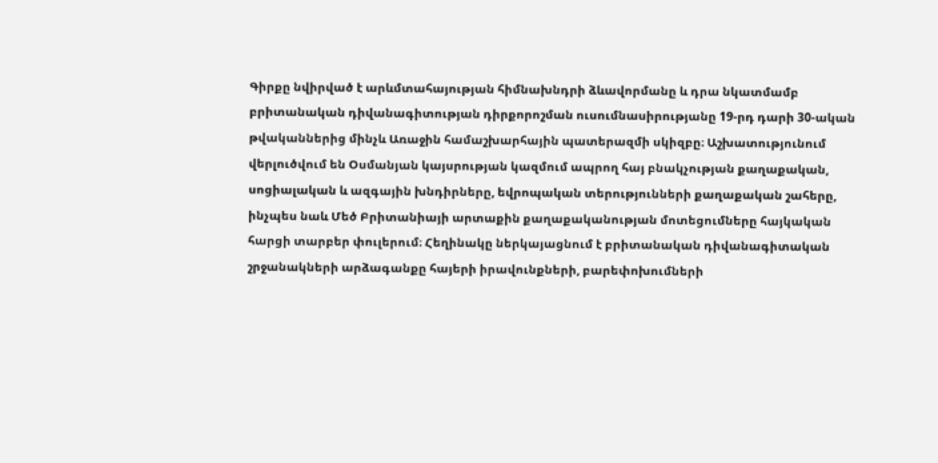Գիրքը նվիրված է արևմտահայության հիմնախնդրի ձևավորմանը և դրա նկատմամբ բրիտանական դիվանագիտության դիրքորոշման ուսումնասիրությանը 19-րդ դարի 30-ական թվականներից մինչև Առաջին համաշխարհային պատերազմի սկիզբը։ Աշխատությունում վերլուծվում են Օսմանյան կայսրության կազմում ապրող հայ բնակչության քաղաքական, սոցիալական և ազգային խնդիրները, եվրոպական տերությունների քաղաքական շահերը, ինչպես նաև Մեծ Բրիտանիայի արտաքին քաղաքականության մոտեցումները հայկական հարցի տարբեր փուլերում։ Հեղինակը ներկայացնում է բրիտանական դիվանագիտական շրջանակների արձագանքը հայերի իրավունքների, բարեփոխումների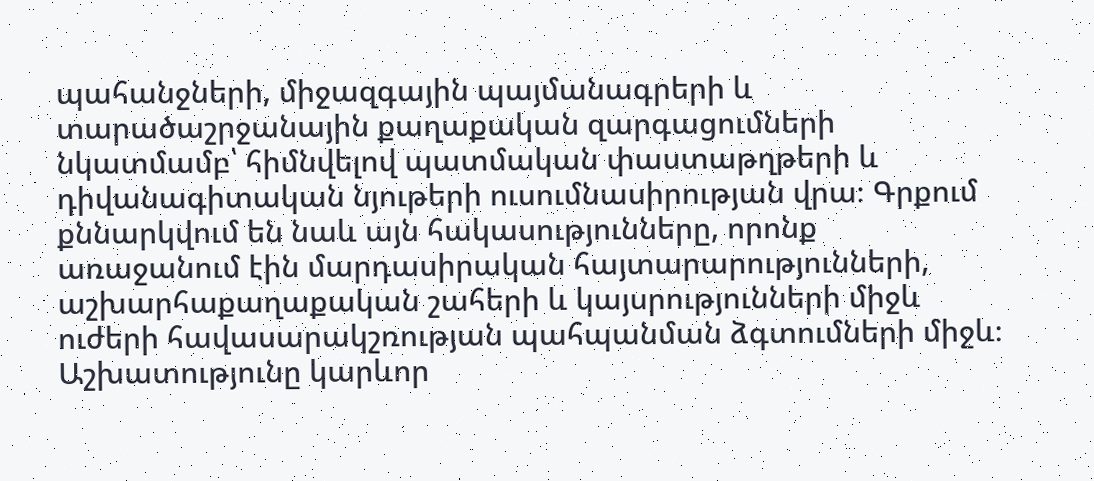պահանջների, միջազգային պայմանագրերի և տարածաշրջանային քաղաքական զարգացումների նկատմամբ՝ հիմնվելով պատմական փաստաթղթերի և դիվանագիտական նյութերի ուսումնասիրության վրա։ Գրքում քննարկվում են նաև այն հակասությունները, որոնք առաջանում էին մարդասիրական հայտարարությունների, աշխարհաքաղաքական շահերի և կայսրությունների միջև ուժերի հավասարակշռության պահպանման ձգտումների միջև։ Աշխատությունը կարևոր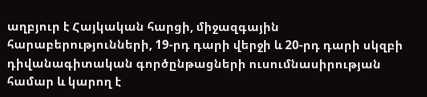աղբյուր է Հայկական հարցի, միջազգային հարաբերությունների, 19-րդ դարի վերջի և 20-րդ դարի սկզբի դիվանագիտական գործընթացների ուսումնասիրության համար և կարող է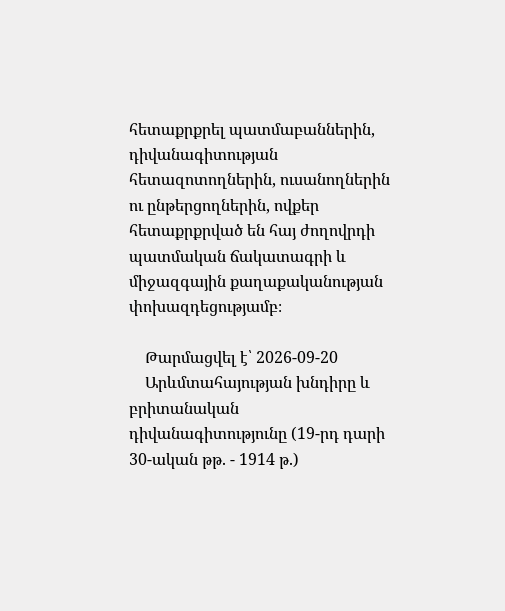հետաքրքրել պատմաբաններին, դիվանագիտության հետազոտողներին, ուսանողներին ու ընթերցողներին, ովքեր հետաքրքրված են հայ ժողովրդի պատմական ճակատագրի և միջազգային քաղաքականության փոխազդեցությամբ։

    Թարմացվել է՝ 2026-09-20
    Արևմտահայության խնդիրը և բրիտանական դիվանագիտությունը (19-րդ դարի 30-ական թթ. - 1914 թ.)